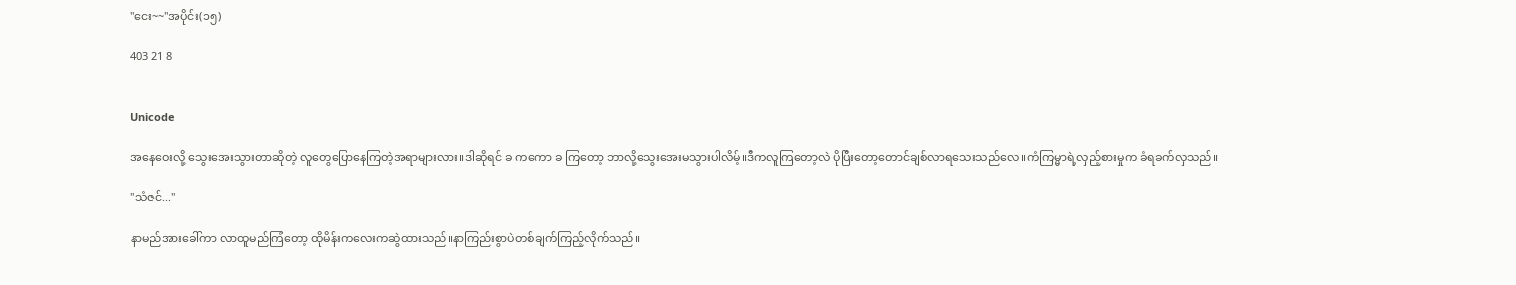"ငေး~~"အပိုင်း(၁၅)

403 21 8


Unicode

အနေဝေးလို့ သွေးအေးသွားတာဆိုတဲ့ လူတွေပြောနေကြတဲ့အရာများလား။ဒါဆိုရင် ခ ကကော ခ ကြတော့ ဘာလို့သွေးအေးမသွားပါလိမ့်။ဒီကလူကြတော့လဲ ပိုပြီးတော့တောင်ချစ်လာရသေးသည်လေ။ကံကြမ္မာရဲ့လှည့်စားမှုက ခံရခက်လှသည်။

"သံဇင်..."

နာမည်အားခေါ်ကာ လာထူမည်ကြံတော့ ထိုမိန်းကလေးကဆွဲထားသည်။နာကြည်းစွာပဲတစ်ချက်ကြည့်လိုက်သည်။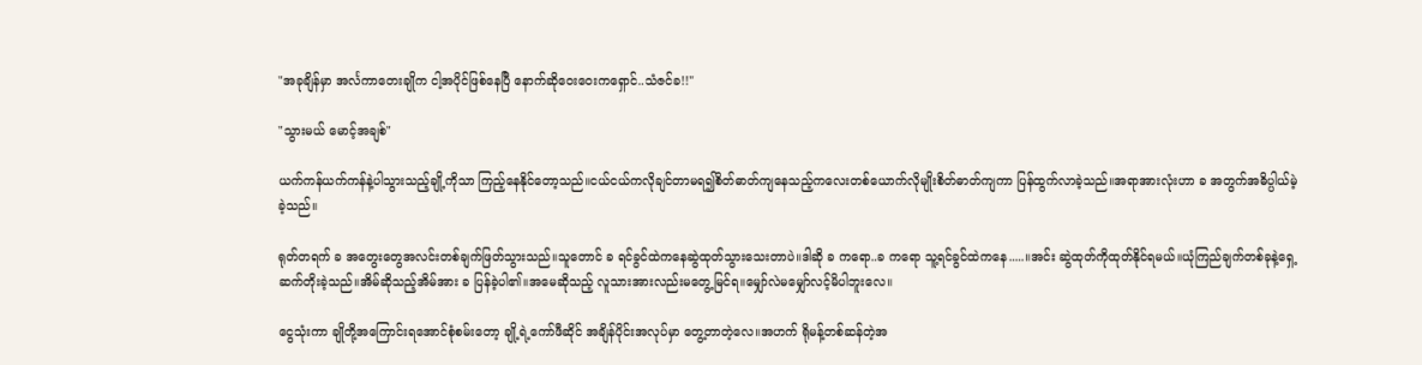"အခုချိန်မှာ အင်္လကာတေးချိုက ငါ့အပိုင်ဖြစ်နေပြီ နောက်ဆိုဝေးဝေးကရှောင်..သံဇင်ခ!!"

"သွားမယ် မောင့်အချစ်"

ယက်ကန်ယက်ကန်နဲ့ပါသွားသည့်ချို့ကိုသာ ကြည့်နေနိုင်တော့သည်။ငယ်ငယ်ကလိုချင်တာမရ၍စိတ်ဓာတ်ကျနေသည့်ကလေးတစ်ယောက်လိုမျိုးစိတ်ဓာတ်ကျကာ ပြန်ထွက်လာခဲ့သည်။အရာအားလုံးဟာ ခ အတွက်အဓိပ္ပါယ်မဲ့ခဲ့သည်။

ရုတ်တရက် ခ အတွေးတွေအလင်းတစ်ချက်ဖြတ်သွားသည်။သူတောင် ခ ရင်ခွင်ထဲကနေဆွဲထုတ်သွားသေးတာပဲ။ဒါဆို ခ ကရော..ခ ကရော သူ့ရင်ခွင်ထဲကနေ.....။အင်း ဆွဲထုတ်ကိုထုတ်နိုင်ရမယ်။ယုံကြည်ချက်တစ်ခုနဲ့ရှေ့ဆက်တိုးခဲ့သည်။အိမ်ဆိုသည့်အိမ်အား ခ ပြန်ခဲ့ပါ၏။အမေဆိုသည့် လူသားအားလည်းမတွေ့မြင်ရ။မျှော်လဲမမျှော်လင့်မိပါဘူးလေ။

ငွေသုံးကာ ချိုတို့အကြောင်းရအောင်စုံစမ်းတော့ ချို့ရဲ့ကော်ဖီဆိုင် အချိန်ပိုင်းအလုပ်မှာ တွေ့တာတဲ့လေ။အဟက် ရိုမန့်တစ်ဆန်တဲ့အ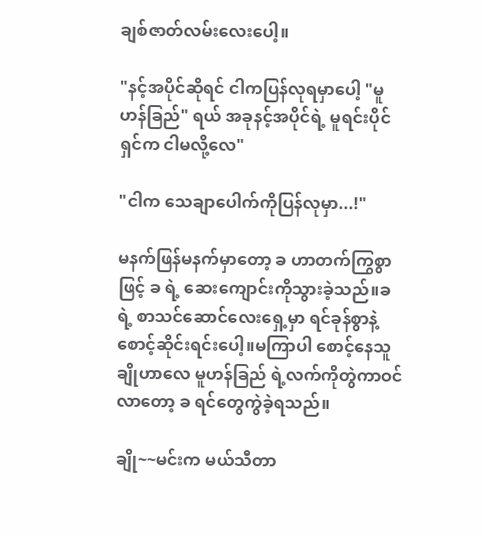ချစ်ဇာတ်လမ်းလေးပေါ့။

"နင့်အပိုင်ဆိုရင် ငါကပြန်လုရမှာပေါ့ "မူဟန်ခြည်" ရယ် အခုနင့်အပိုင်ရဲ့ မူရင်းပိုင်ရှင်က ငါမလို့လေ"

"ငါက သေချာပေါက်ကိုပြန်လုမှာ...!"

မနက်ဖြန်မနက်မှာတော့ ခ ဟာတက်ကြွစွာဖြင့် ခ ရဲ့ ဆေးကျောင်းကိုသွားခဲ့သည်။ခ ရဲ့ စာသင်ဆောင်လေးရှေ့မှာ ရင်ခုန်စွာနဲ့စောင့်ဆိုင်းရင်းပေါ့။မကြာပါ စောင့်နေသူ ချိုဟာလေ မူဟန်ခြည် ရဲ့လက်ကိုတွဲကာဝင်လာတော့ ခ ရင်တွေကွဲခဲ့ရသည်။

ချို~~မင်းက မယ်သီတာ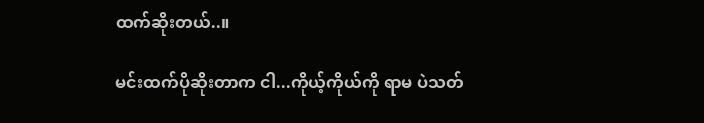ထက်ဆိုးတယ်..။

မင်းထက်ပိုဆိုးတာက ငါ...ကိုယ့်ကိုယ်ကို ရာမ ပဲသတ်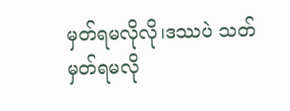မှတ်ရမလိုလို၊ဒဿပဲ သတ်မှတ်ရမလို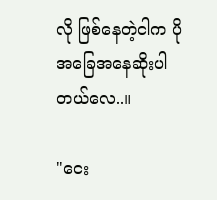လို ဖြစ်နေတဲ့ငါက ပိုအခြေအနေဆိုးပါတယ်လေ..။

"ငေး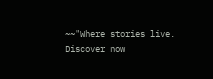~~"Where stories live. Discover now